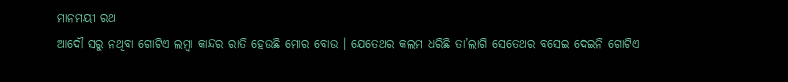ମାନମୟୀ ରଥ
ଆଦୌ ସରୁ ନଥିବା ଗୋଟିଏ ଲମ୍ବା କାନ୍ଦର ରାତି ହେଉଛି ମୋର ବୋଉ । ଯେତେଥର କଲମ ଧରିଛି ତା’ଲାଗି ସେତେଥର ବସେଇ ଦେଇନି ଗୋଟିଏ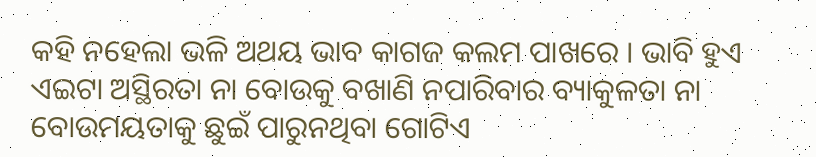କହି ନହେଲା ଭଳି ଅଥୟ ଭାବ କାଗଜ କଲମ ପାଖରେ । ଭାବି ହୁଏ ଏଇଟା ଅସ୍ଥିରତା ନା ବୋଉକୁ ବଖାଣି ନପାରିବାର ବ୍ୟାକୁଳତା ନା ବୋଉମୟତାକୁ ଛୁଇଁ ପାରୁନଥିବା ଗୋଟିଏ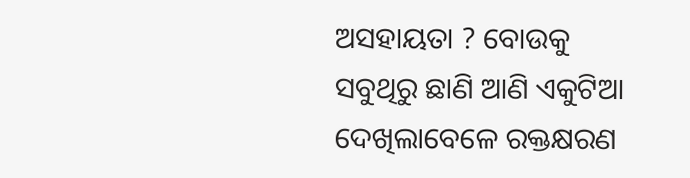ଅସହାୟତା ? ବୋଉକୁ ସବୁଥିରୁ ଛାଣି ଆଣି ଏକୁଟିଆ ଦେଖିଲାବେଳେ ରକ୍ତକ୍ଷରଣ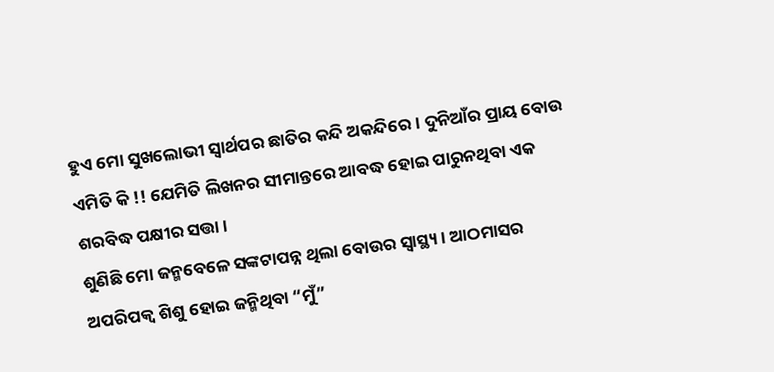ହୁଏ ମୋ ସୁଖଲୋଭୀ ସ୍ୱାର୍ଥପର ଛାତିର କନ୍ଦି ଅକନ୍ଦିରେ । ଦୁନିଆଁର ପ୍ରାୟ ବୋଉ ଏମିତି କି !! ଯେମିତି ଲିଖନର ସୀମାନ୍ତରେ ଆବଦ୍ଧ ହୋଇ ପାରୁନଥିବା ଏକ ଶରବିଦ୍ଧ ପକ୍ଷୀର ସତ୍ତା ।
ଶୁଣିଛି ମୋ ଜନ୍ମବେଳେ ସଙ୍କଟାପନ୍ନ ଥିଲା ବୋଉର ସ୍ୱାସ୍ଥ୍ୟ । ଆଠମାସର ଅପରିପକ୍ୱ ଶିଶୁ ହୋଇ ଜନ୍ମିଥିବା “ମୁଁ”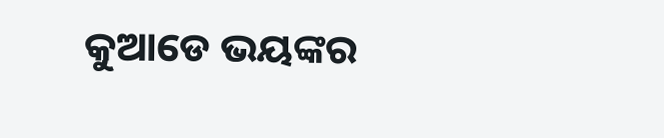କୁଆଡେ ଭୟଙ୍କର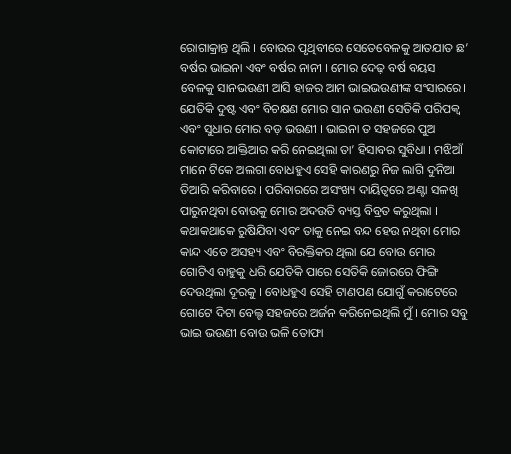ରୋଗାକ୍ରାନ୍ତ ଥିଲି । ବୋଉର ପୃଥିବୀରେ ସେତେବେଳକୁ ଆତଯାତ ଛ’ ବର୍ଷର ଭାଇନା ଏବଂ ବର୍ଷର ନାନୀ । ମୋର ଦେଢ଼ ବର୍ଷ ବୟସ ବେଳକୁ ସାନଭଉଣୀ ଆସି ହାଜର ଆମ ଭାଇଭଉଣୀଙ୍କ ସଂସାରରେ। ଯେତିକି ଦୁଷ୍ଟ ଏବଂ ବିଚକ୍ଷଣ ମୋର ସାନ ଭଉଣୀ ସେତିକି ପରିପକ୍ୱ ଏବଂ ସୁଧାର ମୋର ବଡ଼ ଭଉଣୀ । ଭାଇନା ତ ସହଜରେ ପୁଅ କୋଟାରେ ଆକ୍ତିଆର କରି ନେଇଥିଲା ତା’ ହିସାବର ସୁବିଧା । ମଝିଆଁ ମାନେ ଟିକେ ଅଲଗା ବୋଧହୁଏ ସେହି କାରଣରୁ ନିଜ ଲାଗି ଦୁନିଆ ତିଆରି କରିବାରେ । ପରିବାରରେ ଅସଂଖ୍ୟ ଦାୟିତ୍ୱରେ ଅଣ୍ଟା ସଳଖି ପାରୁନଥିବା ବୋଉକୁ ମୋର ଅଦଉତି ବ୍ୟସ୍ତ ବିବ୍ରତ କରୁଥିଲା । କଥାକଥାକେ ରୁଷିଯିବା ଏବଂ ତାକୁ ନେଇ ବନ୍ଦ ହେଉ ନଥିବା ମୋର କାନ୍ଦ ଏତେ ଅସହ୍ୟ ଏବଂ ବିରକ୍ତିକର ଥିଲା ଯେ ବୋଉ ମୋର ଗୋଟିଏ ବାହୁକୁ ଧରି ଯେତିକି ପାରେ ସେତିକି ଜୋରରେ ଫିଙ୍ଗି ଦେଉଥିଲା ଦୂରକୁ । ବୋଧହୁଏ ସେହି ଟାଣପଣ ଯୋଗୁଁ କରାଟେରେ ଗୋଟେ ଦିଟା ବେଲ୍ଟ ସହଜରେ ଅର୍ଜନ କରିନେଇଥିଲି ମୁଁ । ମୋର ସବୁ ଭାଇ ଭଉଣୀ ବୋଉ ଭଳି ତୋଫା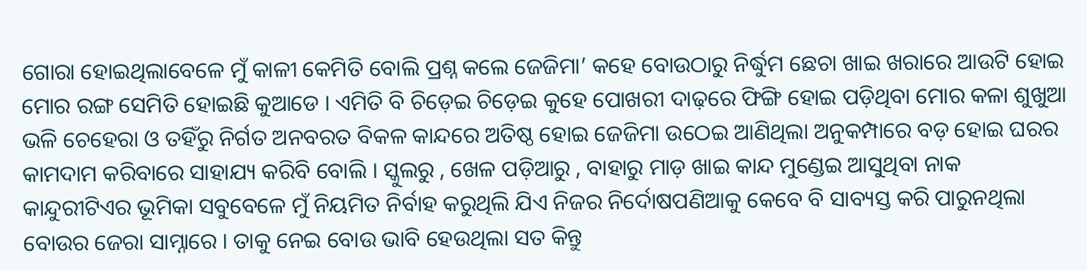ଗୋରା ହୋଇଥିଲାବେଳେ ମୁଁ କାଳୀ କେମିତି ବୋଲି ପ୍ରଶ୍ନ କଲେ ଜେଜିମା’ କହେ ବୋଉଠାରୁ ନିର୍ଦ୍ଧୁମ ଛେଚା ଖାଇ ଖରାରେ ଆଉଟି ହୋଇ ମୋର ରଙ୍ଗ ସେମିତି ହୋଇଛି କୁଆଡେ । ଏମିତି ବି ଚିଡ଼େଇ ଚିଡ଼େଇ କୁହେ ପୋଖରୀ ଦାଢ଼ରେ ଫିଙ୍ଗି ହୋଇ ପଡ଼ିଥିବା ମୋର କଳା ଶୁଖୁଆ ଭଳି ଚେହେରା ଓ ତହିଁରୁ ନିର୍ଗତ ଅନବରତ ବିକଳ କାନ୍ଦରେ ଅତିଷ୍ଠ ହୋଇ ଜେଜିମା ଉଠେଇ ଆଣିଥିଲା ଅନୁକମ୍ପାରେ ବଡ଼ ହୋଇ ଘରର କାମଦାମ କରିବାରେ ସାହାଯ୍ୟ କରିବି ବୋଲି । ସ୍କୁଲରୁ , ଖେଳ ପଡ଼ିଆରୁ , ବାହାରୁ ମାଡ଼ ଖାଇ କାନ୍ଦ ମୁଣ୍ଡେଇ ଆସୁଥିବା ନାକ କାନ୍ଦୁରୀଟିଏର ଭୂମିକା ସବୁବେଳେ ମୁଁ ନିୟମିତ ନିର୍ବାହ କରୁଥିଲି ଯିଏ ନିଜର ନିର୍ଦୋଷପଣିଆକୁ କେବେ ବି ସାବ୍ୟସ୍ତ କରି ପାରୁନଥିଲା ବୋଉର ଜେରା ସାମ୍ନାରେ । ତାକୁ ନେଇ ବୋଉ ଭାବି ହେଉଥିଲା ସତ କିନ୍ତୁ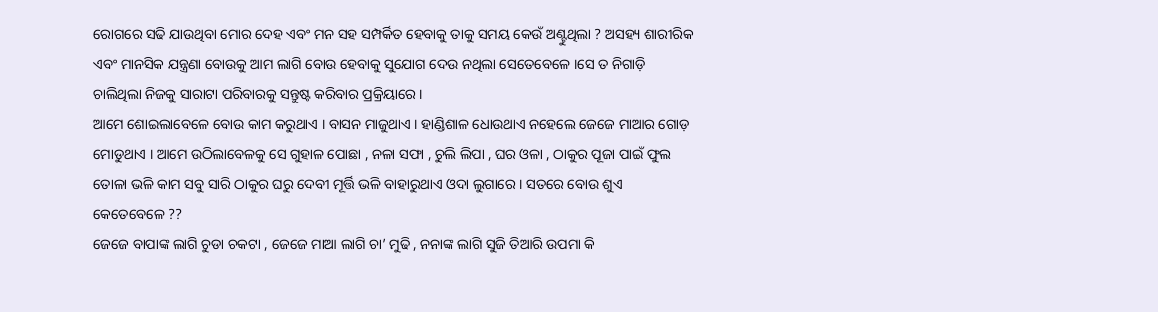ରୋଗରେ ସଢି ଯାଉଥିବା ମୋର ଦେହ ଏବଂ ମନ ସହ ସମ୍ପର୍କିତ ହେବାକୁ ତାକୁ ସମୟ କେଉଁ ଅଣ୍ଟୁଥିଲା ? ଅସହ୍ୟ ଶାରୀରିକ ଏବଂ ମାନସିକ ଯନ୍ତ୍ରଣା ବୋଉକୁ ଆମ ଲାଗି ବୋଉ ହେବାକୁ ସୁଯୋଗ ଦେଉ ନଥିଲା ସେତେବେଳେ ।ସେ ତ ନିଗାଡ଼ି ଚାଲିଥିଲା ନିଜକୁ ସାରାଟା ପରିବାରକୁ ସନ୍ତୁଷ୍ଟ କରିବାର ପ୍ରକ୍ରିୟାରେ ।
ଆମେ ଶୋଇଲାବେଳେ ବୋଉ କାମ କରୁଥାଏ । ବାସନ ମାଜୁଥାଏ । ହାଣ୍ଡିଶାଳ ଧୋଉଥାଏ ନହେଲେ ଜେଜେ ମାଆର ଗୋଡ଼ ମୋଡୁଥାଏ । ଆମେ ଉଠିଲାବେଳକୁ ସେ ଗୁହାଳ ପୋଛା , ନଳା ସଫା , ଚୁଲି ଲିପା , ଘର ଓଳା , ଠାକୁର ପୂଜା ପାଇଁ ଫୁଲ ତୋଳା ଭଳି କାମ ସବୁ ସାରି ଠାକୁର ଘରୁ ଦେବୀ ମୂର୍ତ୍ତି ଭଳି ବାହାରୁଥାଏ ଓଦା ଲୁଗାରେ । ସତରେ ବୋଉ ଶୁଏ କେତେବେଳେ ??
ଜେଜେ ବାପାଙ୍କ ଲାଗି ଚୁଡା ଚକଟା , ଜେଜେ ମାଆ ଲାଗି ଚା’ ମୁଢି , ନନାଙ୍କ ଲାଗି ସୁଜି ତିଆରି ଉପମା କି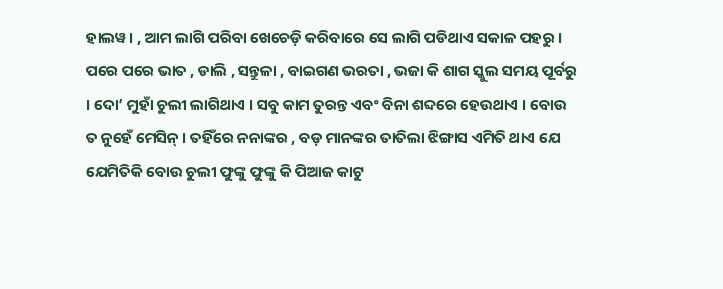ହାଲୱ। , ଆମ ଲାଗି ପରିବା ଖେଚେଡ଼ି କରିବାରେ ସେ ଲାଗି ପଡିଥାଏ ସକାଳ ପହରୁ । ପରେ ପରେ ଭାତ , ଡାଲି , ସନ୍ତୁଳା , ବାଇଗଣ ଭରତା , ଭଜା କି ଶାଗ ସ୍କୁଲ ସମୟ ପୂର୍ବରୁ । ଦୋ’ ମୁହାଁ ଚୁଲୀ ଲାଗିଥାଏ । ସବୁ କାମ ତୁରନ୍ତ ଏବଂ ବିନା ଶବ୍ଦରେ ହେଉଥାଏ । ବୋଉ ତ ନୁହେଁ ମେସିନ୍ । ତହିଁରେ ନନାଙ୍କର , ବଡ଼ ମାନଙ୍କର ତାତିଲା ଝିଙ୍ଗାସ ଏମିତି ଥାଏ ଯେ ଯେମିତିକି ବୋଉ ଚୁଲୀ ଫୁଙ୍କୁ ଫୁଙ୍କୁ କି ପିଆଜ କାଟୁ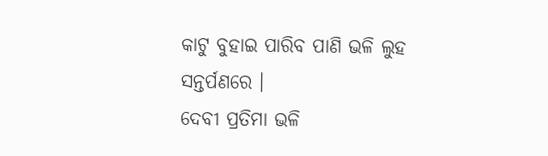କାଟୁ ବୁହାଇ ପାରିବ ପାଣି ଭଳି ଲୁହ ସନ୍ତର୍ପଣରେ ।
ଦେବୀ ପ୍ରତିମା ଭଳି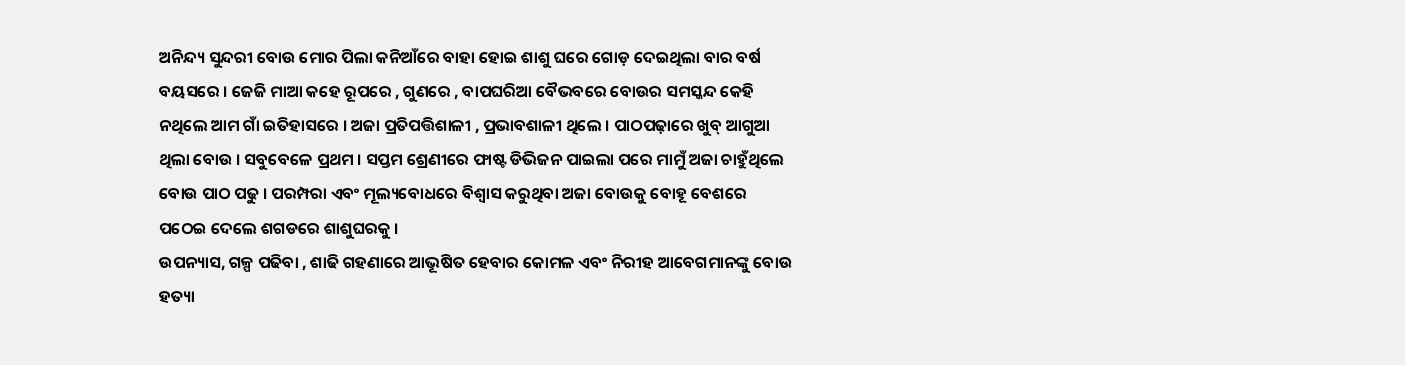ଅନିନ୍ଦ୍ୟ ସୁନ୍ଦରୀ ବୋଉ ମୋର ପିଲା କନିଆଁରେ ବାହା ହୋଇ ଶାଶୁ ଘରେ ଗୋଡ଼ ଦେଇଥିଲା ବାର ବର୍ଷ ବୟସରେ । ଜେଜି ମାଆ କହେ ରୂପରେ , ଗୁଣରେ , ବାପଘରିଆ ବୈଭବରେ ବୋଉର ସମସ୍କନ୍ଦ କେହି ନଥିଲେ ଆମ ଗାଁ ଇତିହାସରେ । ଅଜା ପ୍ରତିପତ୍ତିଶାଳୀ , ପ୍ରଭାବଶାଳୀ ଥିଲେ । ପାଠପଢ଼ାରେ ଖୁବ୍ ଆଗୁଆ ଥିଲା ବୋଉ । ସବୁବେଳେ ପ୍ରଥମ । ସପ୍ତମ ଶ୍ରେଣୀରେ ଫାଷ୍ଟ ଡିଭିଜନ ପାଇଲା ପରେ ମାମୁଁ ଅଜା ଚାହୁଁଥିଲେ ବୋଉ ପାଠ ପଢୁ । ପରମ୍ପରା ଏବଂ ମୂଲ୍ୟବୋଧରେ ବିଶ୍ୱାସ କରୁଥିବା ଅଜା ବୋଉକୁ ବୋହୂ ବେଶରେ ପଠେଇ ଦେଲେ ଶଗଡରେ ଶାଶୁଘରକୁ ।
ଉପନ୍ୟାସ, ଗଳ୍ପ ପଢିବା , ଶାଢି ଗହଣାରେ ଆଭୂଷିତ ହେବାର କୋମଳ ଏବଂ ନିରୀହ ଆବେଗମାନଙ୍କୁ ବୋଉ ହତ୍ୟା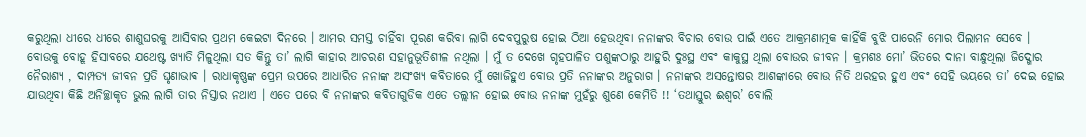କରୁଥିଲା ଧୀରେ ଧୀରେ ଶାଶୁଘରକୁ ଆସିବାର ପ୍ରଥମ କେଇଟା ଦିନରେ । ଆମର ସମସ୍ତ ଚାହିଁବା ପୂରଣ କରିବା ଲାଗି ଦେବପୁରୁଷ ହୋଇ ଠିଆ ହେଉଥିବା ନନାଙ୍କର ବିଚାର ବୋଉ ପାଇଁ ଏତେ ଆକ୍ରମଣାତ୍ମକ କାହିଁକି ବୁଝି ପାରେନି ମୋର ପିଲାମନ ସେବେ । ବୋଉକୁ ବୋହୂ ହିସାବରେ ଯଥେଷ୍ଟ ଖ୍ୟାତି ମିଳୁଥିଲା ସତ କିନ୍ତୁ ତା’ ଲାଗି କାହାର ଆଚରଣ ସହାନୁଭୂତିଶୀଳ ନଥିଲା । ମୁଁ ତ ଦେଖେ ଗୃହପାଳିତ ପଶୁଙ୍କଠାରୁ ଆହୁରି ଦୁଃସ୍ଥ ଏବଂ କାକୁସ୍ଥ ଥିଲା ବୋଉର ଜୀବନ । କ୍ରମଶଃ ମୋ’ ଭିତରେ ଦାନା ବାନ୍ଧୁଥିଲା ଜିଦ୍ଖୋର ନୈରାଶ୍ୟ , ଦାମ୍ପତ୍ୟ ଜୀବନ ପ୍ରତି ଘୃଣାଭାଵ । ରାଧାକୃଷ୍ଣଙ୍କ ପ୍ରେମ ଉପରେ ଆଧାରିତ ନନାଙ୍କ ଅସଂଖ୍ୟ କବିତାରେ ମୁଁ ଖୋଜିହୁଏ ବୋଉ ପ୍ରତି ନନାଙ୍କର ଅନୁରାଗ । ନନାଙ୍କର ଅସନ୍ତୋଷର ଆଶଙ୍କାରେ ବୋଉ ନିତି ଥରହର ହୁଏ ଏବଂ ସେହି ଭୟରେ ତା’ ଦେଇ ହୋଇ ଯାଉଥିବା କିଛି ଅନିଚ୍ଛାକୃତ ଭୁଲ ଲାଗି ତାର ନିସ୍ତାର ନଥାଏ । ଏତେ ପରେ ବି ନନାଙ୍କର କବିତାଗୁଡିକ ଏତେ ତଲ୍ଲୀନ ହୋଇ ବୋଉ ନନାଙ୍କ ମୁହଁରୁ ଶୁଣେ କେମିତି !! ‘ତଥାସ୍ତୁର ଈଶ୍ୱର’ ବୋଲି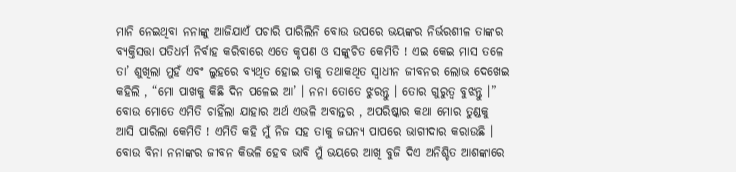ମାନି ନେଇଥିବା ନନାଙ୍କୁ ଆଜିଯାଏଁ ପଚାରି ପାରିଲିନି ବୋଉ ଉପରେ ଭୟଙ୍କର ନିର୍ଭରଶୀଳ ତାଙ୍କର ବ୍ୟକ୍ତିସତ୍ତା ପତିଧର୍ମ ନିର୍ବାହ କରିବାରେ ଏତେ କୃପଣ ଓ ସଙ୍କୁଚିତ କେମିତି ! ଏଇ କେଇ ମାସ ତଳେ ତା’ ଶୁଖିଲା ମୁହଁ ଏବଂ ଲୁହରେ ବ୍ୟଥିତ ହୋଇ ତାକୁ ତଥାକଥିତ ସ୍ୱାଧୀନ ଜୀବନର ଲୋଭ ଦେଖେଇ କହିଲି , “ମୋ ପାଖକୁ କିଛି ଦିନ ପଳେଇ ଆ’ । ନନା ତୋତେ ଝୁରନ୍ତୁ । ତୋର ଗୁରୁତ୍ୱ ବୁଝନ୍ତୁ ।” ବୋଉ ମୋତେ ଏମିତି ଚାହିଁଲା ଯାହାର ଅର୍ଥ ଏଭଳି ଅବାନ୍ତର , ଅପରିଷ୍କାର କଥା ମୋର ତୁଣ୍ଡକୁ ଆସି ପାରିଲା କେମିତି ! ଏମିତି କହି ମୁଁ ନିଜ ସହ ତାକୁ ଜଘନ୍ୟ ପାପରେ ଭାଗୀଦାର କରାଉଛି । ବୋଉ ବିନା ନନାଙ୍କର ଜୀବନ କିଭଳି ହେବ ଭାବି ମୁଁ ଭୟରେ ଆଖି ବୁଜି ଦିଏ ଅନିଶ୍ଚିତ ଆଶଙ୍କାରେ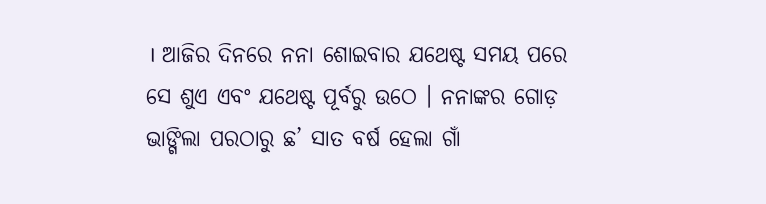। ଆଜିର ଦିନରେ ନନା ଶୋଇବାର ଯଥେଷ୍ଟ ସମୟ ପରେ ସେ ଶୁଏ ଏବଂ ଯଥେଷ୍ଟ ପୂର୍ବରୁ ଉଠେ । ନନାଙ୍କର ଗୋଡ଼ ଭାଙ୍ଗିଲା ପରଠାରୁ ଛ’ ସାତ ବର୍ଷ ହେଲା ଗାଁ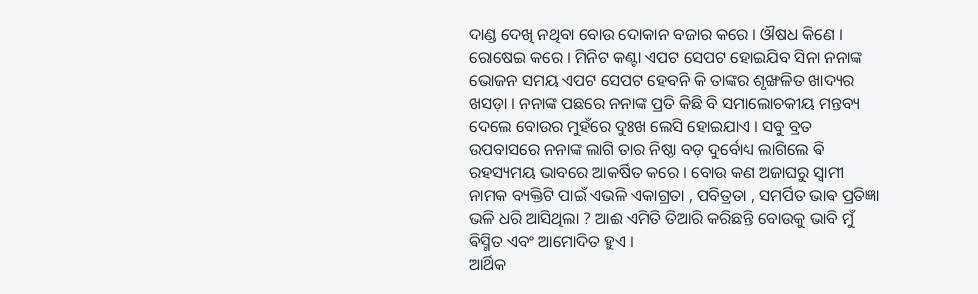ଦାଣ୍ଡ ଦେଖି ନଥିବା ବୋଉ ଦୋକାନ ବଜାର କରେ । ଔଷଧ କିଣେ । ରୋଷେଇ କରେ । ମିନିଟ କଣ୍ଟା ଏପଟ ସେପଟ ହୋଇଯିବ ସିନା ନନାଙ୍କ ଭୋଜନ ସମୟ ଏପଟ ସେପଟ ହେବନି କି ତାଙ୍କର ଶୃଙ୍ଖଳିତ ଖାଦ୍ୟର ଖସଡ଼ା । ନନାଙ୍କ ପଛରେ ନନାଙ୍କ ପ୍ରତି କିଛି ବି ସମାଲୋଚକୀୟ ମନ୍ତବ୍ୟ ଦେଲେ ବୋଉର ମୁହଁରେ ଦୁଃଖ ଲେସି ହୋଇଯାଏ । ସବୁ ବ୍ରତ ଉପବାସରେ ନନାଙ୍କ ଲାଗି ତାର ନିଷ୍ଠା ବଡ଼ ଦୁର୍ବୋଧ୍ୟ ଲାଗିଲେ ଵି ରହସ୍ୟମୟ ଭାବରେ ଆକର୍ଷିତ କରେ । ବୋଉ କଣ ଅଜାଘରୁ ସ୍ୱାମୀ ନାମକ ବ୍ୟକ୍ତିଟି ପାଇଁ ଏଭଳି ଏକାଗ୍ରତା , ପବିତ୍ରତା , ସମର୍ପିତ ଭାଵ ପ୍ରତିଜ୍ଞା ଭଳି ଧରି ଆସିଥିଲା ? ଆଈ ଏମିତି ତିଆରି କରିଛନ୍ତି ବୋଉକୁ ଭାବି ମୁଁ ଵିସ୍ମିତ ଏବଂ ଆମୋଦିତ ହୁଏ ।
ଆର୍ଥିକ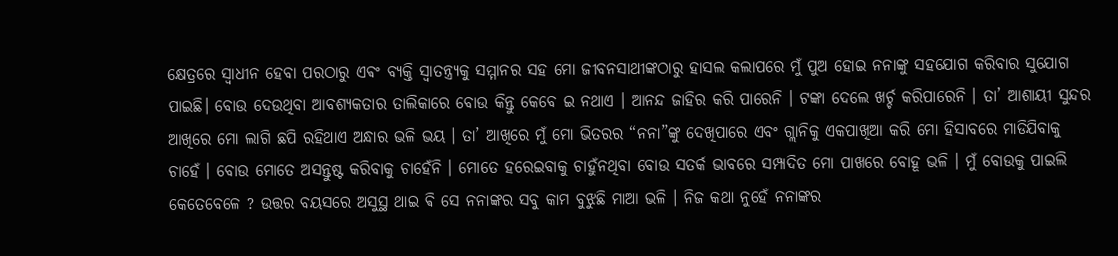କ୍ଷେତ୍ରରେ ସ୍ୱାଧୀନ ହେବା ପରଠାରୁ ଏଵଂ ବ୍ୟକ୍ତି ସ୍ୱାତନ୍ତ୍ର୍ୟକୁ ସମ୍ମାନର ସହ ମୋ ଜୀବନସାଥୀଙ୍କଠାରୁ ହାସଲ କଲାପରେ ମୁଁ ପୁଅ ହୋଇ ନନାଙ୍କୁ ସହଯୋଗ କରିବାର ସୁଯୋଗ ପାଇଛି। ବୋଉ ଦେଉଥିବା ଆବଶ୍ୟକତାର ତାଲିକାରେ ବୋଉ କିନ୍ତୁ କେବେ ଇ ନଥାଏ । ଆନନ୍ଦ ଜାହିର କରି ପାରେନି । ଟଙ୍କା ଦେଲେ ଖର୍ଚ୍ଚ କରିପାରେନି । ତା’ ଆଶାୟୀ ସୁନ୍ଦର ଆଖିରେ ମୋ ଲାଗି ଛପି ରହିଥାଏ ଅନ୍ଧାର ଭଳି ଭୟ । ତା’ ଆଖିରେ ମୁଁ ମୋ ଭିତରର “ନନା”ଙ୍କୁ ଦେଖିପାରେ ଏବଂ ଗ୍ଲାନିକୁ ଏକପାଖିଆ କରି ମୋ ହିସାବରେ ମାଡିଯିବାକୁ ଚାହେଁ । ବୋଉ ମୋତେ ଅସନ୍ତୁଷ୍ଟ କରିବାକୁ ଚାହେଁନି । ମୋତେ ହରେଇବାକୁ ଚାହୁଁନଥିବା ବୋଉ ସତର୍କ ଭାବରେ ସମ୍ପାଦିତ ମୋ ପାଖରେ ବୋହୂ ଭଳି । ମୁଁ ବୋଉକୁ ପାଇଲି କେତେବେଳେ ? ଉତ୍ତର ବୟସରେ ଅସୁସ୍ଥ ଥାଇ ଵି ସେ ନନାଙ୍କର ସବୁ କାମ ବୁଝୁଛି ମାଆ ଭଳି । ନିଜ କଥା ନୁହେଁ ନନାଙ୍କର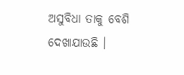ଅସୁବିଧା ତାକୁ ବେଶି ଦେଖାଯାଉଛି ।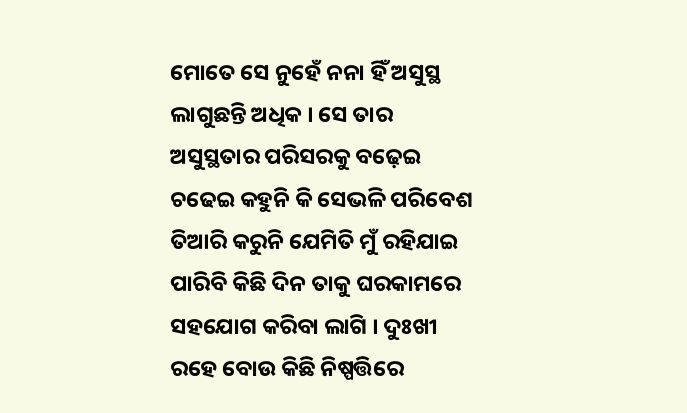ମୋତେ ସେ ନୁହେଁ ନନା ହିଁ ଅସୁସ୍ଥ ଲାଗୁଛନ୍ତି ଅଧିକ । ସେ ତାର ଅସୁସ୍ଥତାର ପରିସରକୁ ବଢ଼େଇ ଚଢେଇ କହୁନି କି ସେଭଳି ପରିବେଶ ତିଆରି କରୁନି ଯେମିତି ମୁଁ ରହିଯାଇ ପାରିବି କିଛି ଦିନ ତାକୁ ଘରକାମରେ ସହଯୋଗ କରିବା ଲାଗି । ଦୁଃଖୀ ରହେ ବୋଉ କିଛି ନିଷ୍ପତ୍ତିରେ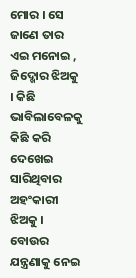ମୋର । ସେ ଜାଣେ ତାର ଏଇ ମନୋଇ , ଜିଦ୍ଖୋର ଝିଅକୁ । କିଛି ଭାବିଲାବେଳକୁ କିଛି କରି ଦେଖେଇ ସାରିଥିବାର ଅହଂକାରୀ ଝିଅକୁ । ବୋଉର ଯନ୍ତ୍ରଣାକୁ ନେଇ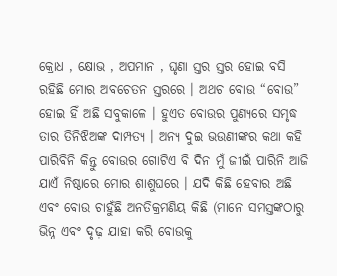କ୍ରୋଧ , କ୍ଷୋଭ , ଅପମାନ , ଘୃଣା ସ୍ତର ସ୍ତର ହୋଇ ବସି ରହିଛି ମୋର ଅବଚେତନ ସ୍ତରରେ । ଅଥଚ ବୋଉ “ବୋଉ” ହୋଇ ହିଁ ଅଛି ସବୁକାଳେ । ହୁଏତ ବୋଉର ପୁଣ୍ୟରେ ସମୃଦ୍ଧ ତାର ତିନିଝିଅଙ୍କ ଦାମ୍ପତ୍ୟ । ଅନ୍ୟ ଦୁଇ ଭଉଣୀଙ୍କର କଥା କହି ପାରିବିନି କିନ୍ତୁ ବୋଉର ଗୋଟିଏ ବି ଦିନ ମୁଁ ଜୀଇଁ ପାରିନି ଆଜି ଯାଏଁ ନିଷ୍ଠାରେ ମୋର ଶାଶୁଘରେ । ଯଦି କିଛି ହେବାର ଅଛି ଏବଂ ବୋଉ ଚାହୁଁଛି ଅନତିକ୍ରମଣିୟ କିଛି (ମାନେ ସମସ୍ତଙ୍କଠାରୁ ଭିନ୍ନ ଏବଂ ଦୃଢ଼ ଯାହା କରି ବୋଉକୁ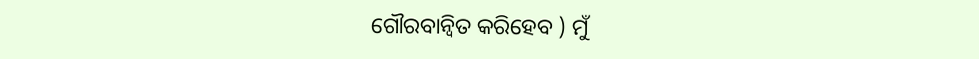ଗୌରବାନ୍ୱିତ କରିହେବ ) ମୁଁ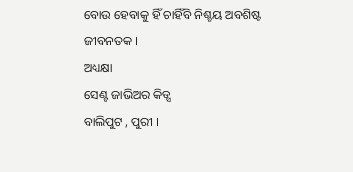ବୋଉ ହେବାକୁ ହିଁ ଚାହିଁବି ନିଶ୍ଚୟ ଅବଶିଷ୍ଟ ଜୀବନତକ ।
ଅଧ୍ୟକ୍ଷା
ସେଣ୍ଟ ଜାଭିଅର କିଡ୍ସ
ବାଲିପୁଟ , ପୁରୀ ।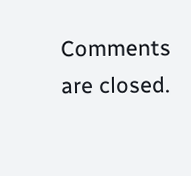Comments are closed.